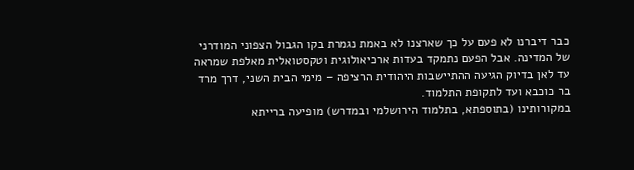כבר דיברנו לא פעם על כך שארצנו לא באמת נגמרת בקו הגבול הצפוני המודרני של המדינה. אבל הפעם נתמקד בעדות ארכיאולוגית וטקסטואלית מאלפת שמראה עד לאן בדיוק הגיעה ההתיישבות היהודית הרציפה – מימי הבית השני, דרך מרד בר כוכבא ועד לתקופת התלמוד.
במקורותינו (בתוספתא, בתלמוד הירושלמי ובמדרש) מופיעה ברייתא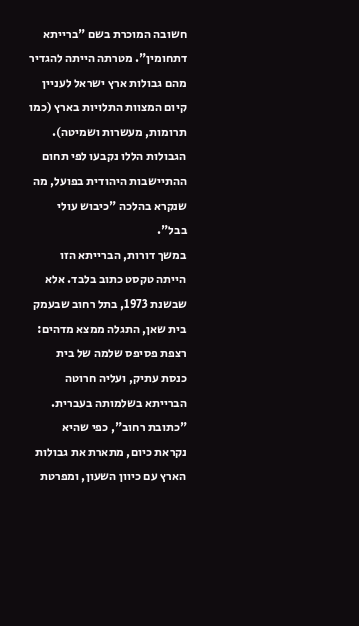חשובה המוכרת בשם "ברייתא דתחומין". מטרתה הייתה להגדיר מהם גבולות ארץ ישראל לעניין קיום המצוות התלויות בארץ (כמו תרומות, מעשרות ושמיטה). הגבולות הללו נקבעו לפי תחום ההתיישבות היהודית בפועל, מה שנקרא בהלכה "כיבוש עולי בבל".
במשך דורות, הברייתא הזו הייתה טקסט כתוב בלבד. אלא שבשנת 1973, בתל רחוב שבעמק בית שאן, התגלה ממצא מדהים: רצפת פסיפס שלמה של בית כנסת עתיק, ועליה חרוטה הברייתא בשלמותה בעברית. "כתובת רחוב", כפי שהיא נקראת כיום, מתארת את גבולות הארץ עם כיוון השעון, ומפרטת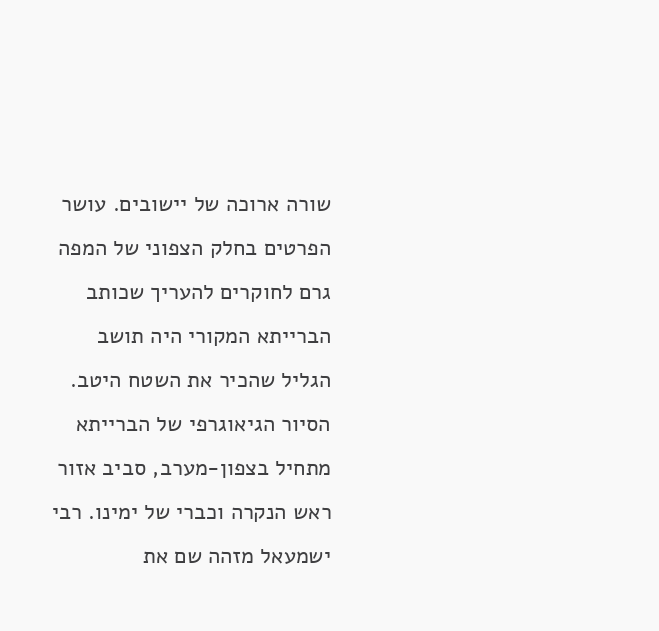שורה ארוכה של יישובים. עושר הפרטים בחלק הצפוני של המפה גרם לחוקרים להעריך שכותב הברייתא המקורי היה תושב הגליל שהכיר את השטח היטב.
הסיור הגיאוגרפי של הברייתא מתחיל בצפון-מערב, סביב אזור ראש הנקרה וכברי של ימינו. רבי ישמעאל מזהה שם את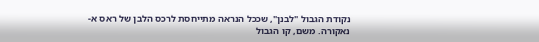נקודת הגבול "לבנן", שככל הנראה מתייחסת לרכס הלבן של ראס א-נאקורה. משם, קו הגבול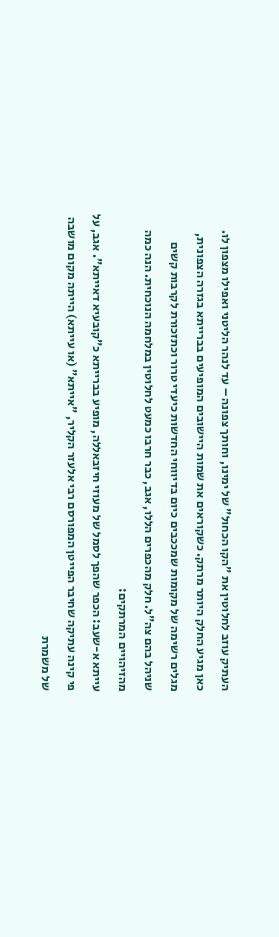העתיק עוזב לחלוטין את "הקו הכחול" של ימינו, וחותך צפונה – עד לנהר הליטני ואפילו מצפון לו.
כאן מגיע החלק היותר מרתק. כשקוראים את שמות היישובים המופיעים בברייתא בגזרה הצפונית, מגלים רשימה של מקומות שמככבים כיום בדיווחי החדשות כיעדי טרור וכתזכורת לקרבות קשים שניהל בהם צה"ל. חלק מהכפרים הללו, אגב, כבר חרבו כמעט לחלוטין במלחמה הנוכחית. הנה כמה מהזיהויים המרתקים:
עייתא א-שעב: הכפר שהפך לסמל של מעוזי חיזבאללה, מופיע בברייתא כ"קובעיא דאייתא". אגב, על פי קינה עתיקה שחיבר הפייטן המפורסם רבי אלעזר הקליר, "אייתא" (או עייתא) הייתה מקום מושבה של משמרת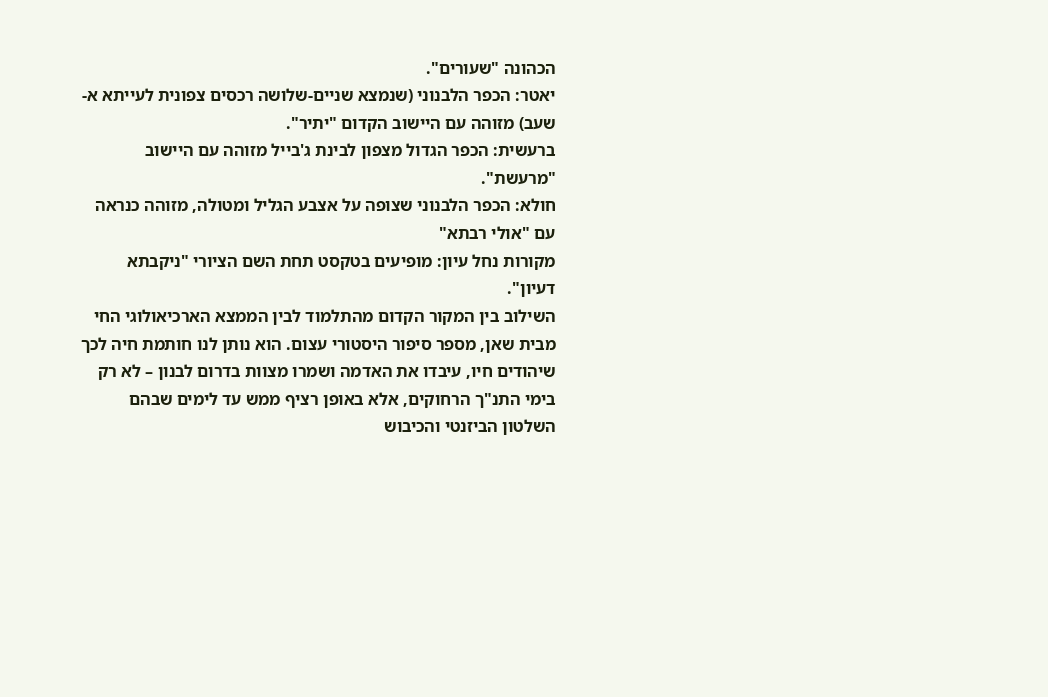הכהונה "שעורים".
יאטר: הכפר הלבנוני (שנמצא שניים-שלושה רכסים צפונית לעייתא א-שעב) מזוהה עם היישוב הקדום "יתיר".
ברעשית: הכפר הגדול מצפון לבינת ג'בייל מזוהה עם היישוב "מרעשת".
חולא: הכפר הלבנוני שצופה על אצבע הגליל ומטולה, מזוהה כנראה עם "אולי רבתא"
מקורות נחל עיון: מופיעים בטקסט תחת השם הציורי "ניקבתא דעיון".
השילוב בין המקור הקדום מהתלמוד לבין הממצא הארכיאולוגי החי מבית שאן, מספר סיפור היסטורי עצום. הוא נותן לנו חותמת חיה לכך שיהודים חיו, עיבדו את האדמה ושמרו מצוות בדרום לבנון – לא רק בימי התנ"ך הרחוקים, אלא באופן רציף ממש עד לימים שבהם השלטון הביזנטי והכיבוש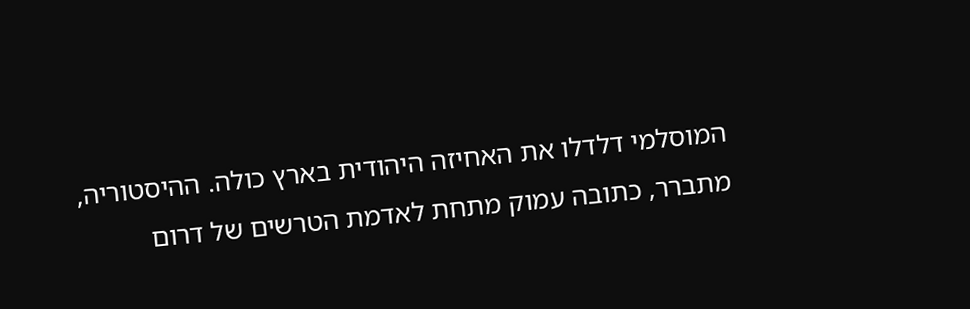המוסלמי דלדלו את האחיזה היהודית בארץ כולה. ההיסטוריה, מתברר, כתובה עמוק מתחת לאדמת הטרשים של דרום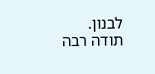לבנון.
תודה רבה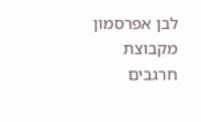לבן אפרסמון מקבוצת חרגבים